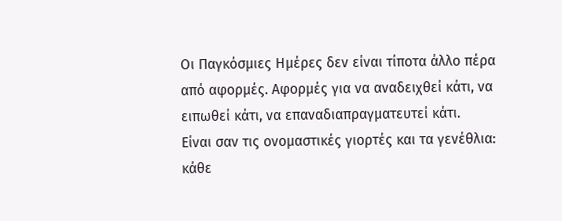Οι Παγκόσμιες Ημέρες δεν είναι τίποτα άλλο πέρα από αφορμές. Αφορμές για να αναδειχθεί κάτι, να ειπωθεί κάτι, να επαναδιαπραγματευτεί κάτι.
Είναι σαν τις ονομαστικές γιορτές και τα γενέθλια: κάθε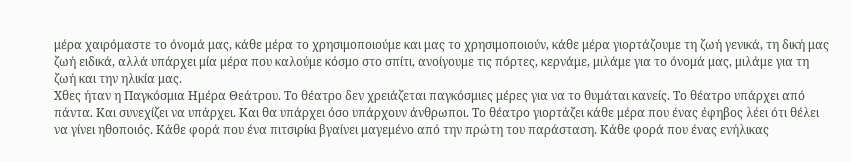μέρα χαιρόμαστε το όνομά μας, κάθε μέρα το χρησιμοποιούμε και μας το χρησιμοποιούν, κάθε μέρα γιορτάζουμε τη ζωή γενικά, τη δική μας ζωή ειδικά, αλλά υπάρχει μία μέρα που καλούμε κόσμο στο σπίτι, ανοίγουμε τις πόρτες, κερνάμε, μιλάμε για το όνομά μας, μιλάμε για τη ζωή και την ηλικία μας.
Χθες ήταν η Παγκόσμια Ημέρα Θεάτρου. Το θέατρο δεν χρειάζεται παγκόσμιες μέρες για να το θυμάται κανείς. Το θέατρο υπάρχει από πάντα. Και συνεχίζει να υπάρχει. Και θα υπάρχει όσο υπάρχουν άνθρωποι. Το θέατρο γιορτάζει κάθε μέρα που ένας έφηβος λέει ότι θέλει να γίνει ηθοποιός. Κάθε φορά που ένα πιτσιρίκι βγαίνει μαγεμένο από την πρώτη του παράσταση. Κάθε φορά που ένας ενήλικας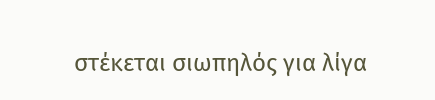στέκεται σιωπηλός για λίγα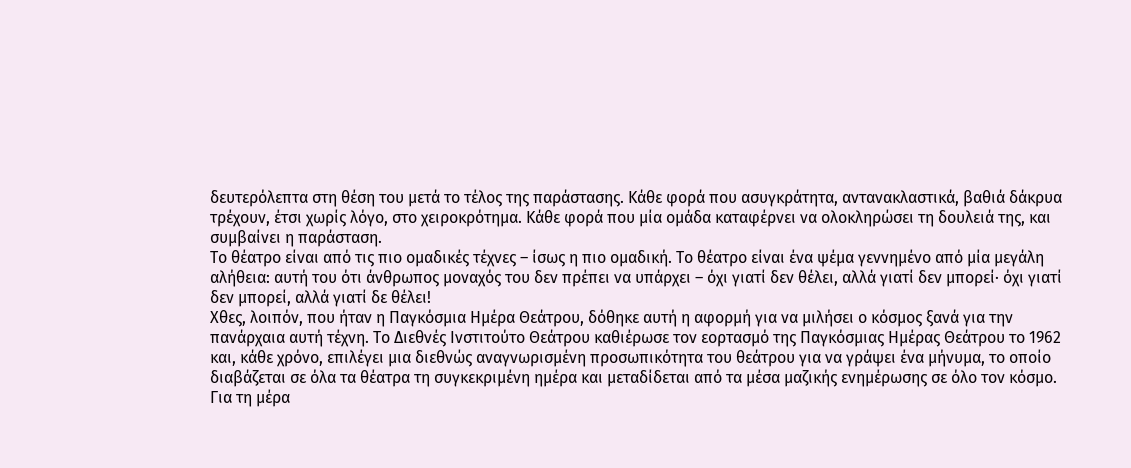δευτερόλεπτα στη θέση του μετά το τέλος της παράστασης. Κάθε φορά που ασυγκράτητα, αντανακλαστικά, βαθιά δάκρυα τρέχουν, έτσι χωρίς λόγο, στο χειροκρότημα. Κάθε φορά που μία ομάδα καταφέρνει να ολοκληρώσει τη δουλειά της, και συμβαίνει η παράσταση.
Το θέατρο είναι από τις πιο ομαδικές τέχνες – ίσως η πιο ομαδική. Το θέατρο είναι ένα ψέμα γεννημένο από μία μεγάλη αλήθεια: αυτή του ότι άνθρωπος μοναχός του δεν πρέπει να υπάρχει – όχι γιατί δεν θέλει, αλλά γιατί δεν μπορεί· όχι γιατί δεν μπορεί, αλλά γιατί δε θέλει!
Χθες, λοιπόν, που ήταν η Παγκόσμια Ημέρα Θεάτρου, δόθηκε αυτή η αφορμή για να μιλήσει ο κόσμος ξανά για την πανάρχαια αυτή τέχνη. Το Διεθνές Ινστιτούτο Θεάτρου καθιέρωσε τον εορτασμό της Παγκόσμιας Ημέρας Θεάτρου το 1962 και, κάθε χρόνο, επιλέγει μια διεθνώς αναγνωρισμένη προσωπικότητα του θεάτρου για να γράψει ένα μήνυμα, το οποίο διαβάζεται σε όλα τα θέατρα τη συγκεκριμένη ημέρα και μεταδίδεται από τα μέσα μαζικής ενημέρωσης σε όλο τον κόσμο.
Για τη μέρα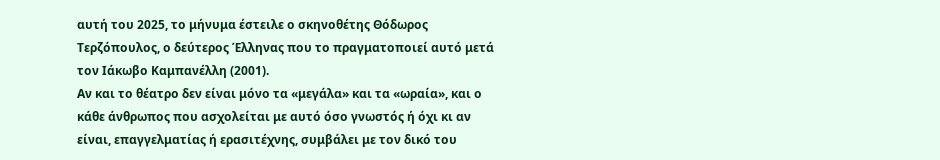αυτή του 2025, το μήνυμα έστειλε ο σκηνοθέτης Θόδωρος Τερζόπουλος, ο δεύτερος Έλληνας που το πραγματοποιεί αυτό μετά τον Ιάκωβο Καμπανέλλη (2001).
Αν και το θέατρο δεν είναι μόνο τα «μεγάλα» και τα «ωραία», και ο κάθε άνθρωπος που ασχολείται με αυτό όσο γνωστός ή όχι κι αν είναι, επαγγελματίας ή ερασιτέχνης, συμβάλει με τον δικό του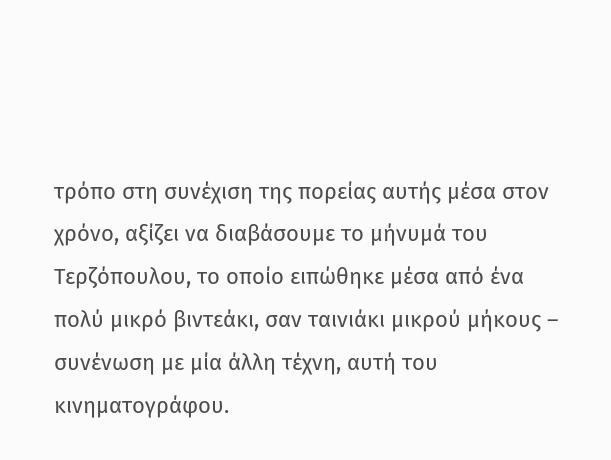τρόπο στη συνέχιση της πορείας αυτής μέσα στον χρόνο, αξίζει να διαβάσουμε το μήνυμά του Τερζόπουλου, το οποίο ειπώθηκε μέσα από ένα πολύ μικρό βιντεάκι, σαν ταινιάκι μικρού μήκους – συνένωση με μία άλλη τέχνη, αυτή του κινηματογράφου.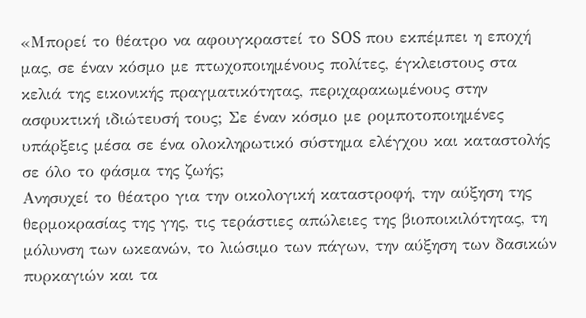«Μπορεί το θέατρο να αφουγκραστεί το SOS που εκπέμπει η εποχή μας, σε έναν κόσμο με πτωχοποιημένους πολίτες, έγκλειστους στα κελιά της εικονικής πραγματικότητας, περιχαρακωμένους στην ασφυκτική ιδιώτευσή τους; Σε έναν κόσμο με ρομποτοποιημένες υπάρξεις μέσα σε ένα ολοκληρωτικό σύστημα ελέγχου και καταστολής σε όλο το φάσμα της ζωής;
Ανησυχεί το θέατρο για την οικολογική καταστροφή, την αύξηση της θερμοκρασίας της γης, τις τεράστιες απώλειες της βιοποικιλότητας, τη μόλυνση των ωκεανών, το λιώσιμο των πάγων, την αύξηση των δασικών πυρκαγιών και τα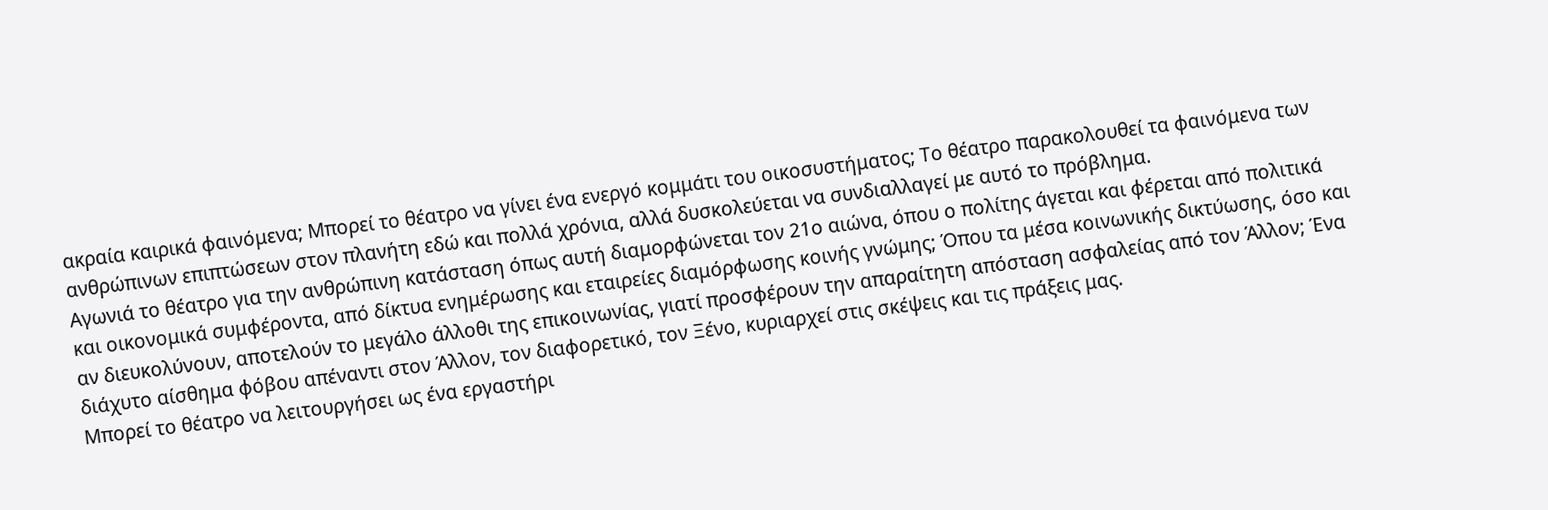ακραία καιρικά φαινόμενα; Μπορεί το θέατρο να γίνει ένα ενεργό κομμάτι του οικοσυστήματος; Το θέατρο παρακολουθεί τα φαινόμενα των ανθρώπινων επιπτώσεων στον πλανήτη εδώ και πολλά χρόνια, αλλά δυσκολεύεται να συνδιαλλαγεί με αυτό το πρόβλημα.
Αγωνιά το θέατρο για την ανθρώπινη κατάσταση όπως αυτή διαμορφώνεται τον 21ο αιώνα, όπου ο πολίτης άγεται και φέρεται από πολιτικά και οικονομικά συμφέροντα, από δίκτυα ενημέρωσης και εταιρείες διαμόρφωσης κοινής γνώμης; Όπου τα μέσα κοινωνικής δικτύωσης, όσο και αν διευκολύνουν, αποτελούν το μεγάλο άλλοθι της επικοινωνίας, γιατί προσφέρουν την απαραίτητη απόσταση ασφαλείας από τον Άλλον; Ένα διάχυτο αίσθημα φόβου απέναντι στον Άλλον, τον διαφορετικό, τον Ξένο, κυριαρχεί στις σκέψεις και τις πράξεις μας.
Μπορεί το θέατρο να λειτουργήσει ως ένα εργαστήρι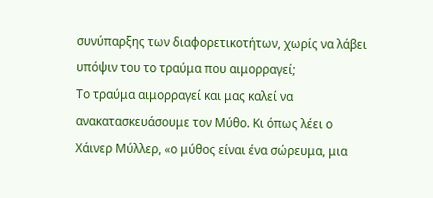συνύπαρξης των διαφορετικοτήτων, χωρίς να λάβει υπόψιν του το τραύμα που αιμορραγεί;
Το τραύμα αιμορραγεί και μας καλεί να ανακατασκευάσουμε τον Μύθο. Κι όπως λέει ο Χάινερ Μύλλερ, «ο μύθος είναι ένα σώρευμα, μια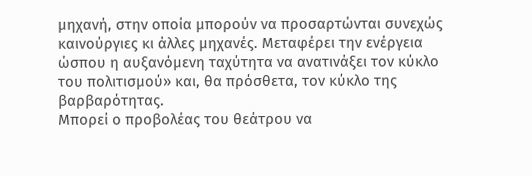μηχανή, στην οποία μπορούν να προσαρτώνται συνεχώς καινούργιες κι άλλες μηχανές. Μεταφέρει την ενέργεια ώσπου η αυξανόμενη ταχύτητα να ανατινάξει τον κύκλο του πολιτισμού» και, θα πρόσθετα, τον κύκλο της βαρβαρότητας.
Μπορεί ο προβολέας του θεάτρου να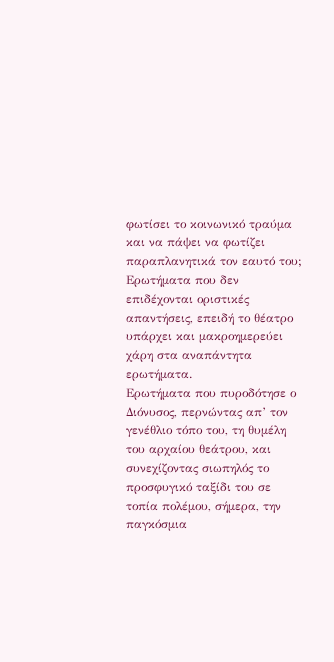φωτίσει το κοινωνικό τραύμα και να πάψει να φωτίζει παραπλανητικά τον εαυτό του;
Ερωτήματα που δεν επιδέχονται οριστικές απαντήσεις, επειδή το θέατρο υπάρχει και μακροημερεύει χάρη στα αναπάντητα ερωτήματα.
Ερωτήματα που πυροδότησε ο Διόνυσος, περνώντας απ’ τον γενέθλιο τόπο του, τη θυμέλη του αρχαίου θεάτρου, και συνεχίζοντας σιωπηλός το προσφυγικό ταξίδι του σε τοπία πολέμου, σήμερα, την παγκόσμια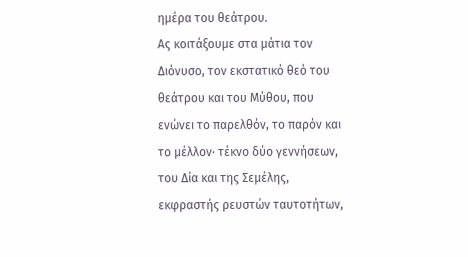ημέρα του θεάτρου.
Ας κοιτάξουμε στα μάτια τον Διόνυσο, τον εκστατικό θεό του θεάτρου και του Μύθου, που ενώνει το παρελθόν, το παρόν και το μέλλον· τέκνο δύο γεννήσεων, του Δία και της Σεμέλης, εκφραστής ρευστών ταυτοτήτων,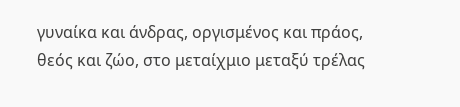γυναίκα και άνδρας, οργισμένος και πράος, θεός και ζώο, στο μεταίχμιο μεταξύ τρέλας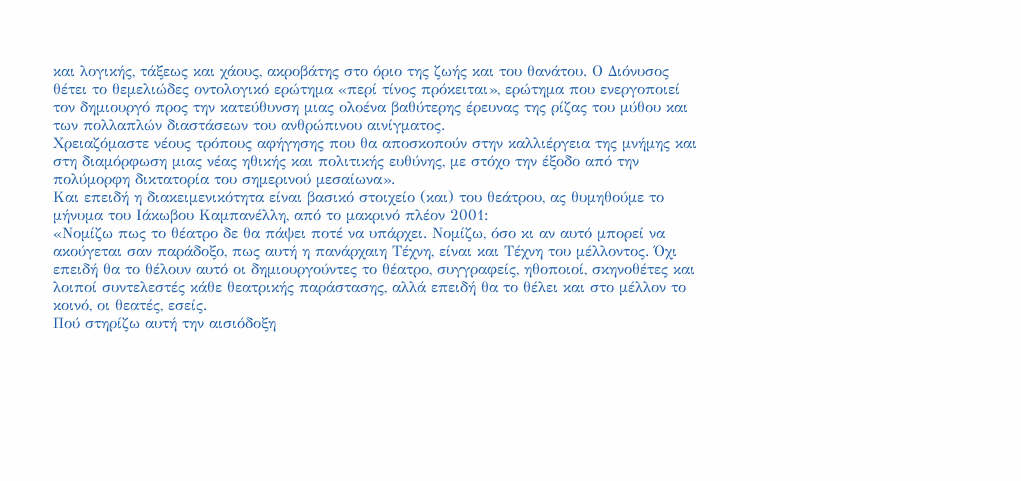και λογικής, τάξεως και χάους, ακροβάτης στο όριο της ζωής και του θανάτου. Ο Διόνυσος θέτει το θεμελιώδες οντολογικό ερώτημα «περί τίνος πρόκειται», ερώτημα που ενεργοποιεί τον δημιουργό προς την κατεύθυνση μιας ολοένα βαθύτερης έρευνας της ρίζας του μύθου και των πολλαπλών διαστάσεων του ανθρώπινου αινίγματος.
Χρειαζόμαστε νέους τρόπους αφήγησης που θα αποσκοπούν στην καλλιέργεια της μνήμης και στη διαμόρφωση μιας νέας ηθικής και πολιτικής ευθύνης, με στόχο την έξοδο από την πολύμορφη δικτατορία του σημερινού μεσαίωνα».
Και επειδή η διακειμενικότητα είναι βασικό στοιχείο (και) του θεάτρου, ας θυμηθούμε το μήνυμα του Ιάκωβου Καμπανέλλη, από το μακρινό πλέον 2001:
«Νομίζω πως το θέατρο δε θα πάψει ποτέ να υπάρχει. Νομίζω, όσο κι αν αυτό μπορεί να ακούγεται σαν παράδοξο, πως αυτή η πανάρχαιη Τέχνη, είναι και Τέχνη του μέλλοντος. Όχι επειδή θα το θέλουν αυτό οι δημιουργούντες το θέατρο, συγγραφείς, ηθοποιοί, σκηνοθέτες και λοιποί συντελεστές κάθε θεατρικής παράστασης, αλλά επειδή θα το θέλει και στο μέλλον το κοινό, οι θεατές, εσείς.
Πού στηρίζω αυτή την αισιόδοξη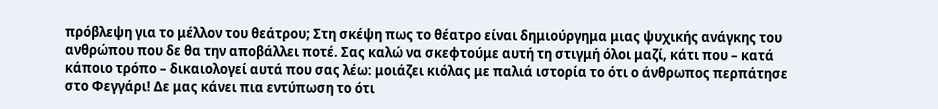πρόβλεψη για το μέλλον του θεάτρου; Στη σκέψη πως το θέατρο είναι δημιούργημα μιας ψυχικής ανάγκης του ανθρώπου που δε θα την αποβάλλει ποτέ. Σας καλώ να σκεφτούμε αυτή τη στιγμή όλοι μαζί, κάτι που – κατά κάποιο τρόπο – δικαιολογεί αυτά που σας λέω: μοιάζει κιόλας με παλιά ιστορία το ότι ο άνθρωπος περπάτησε στο Φεγγάρι! Δε μας κάνει πια εντύπωση το ότι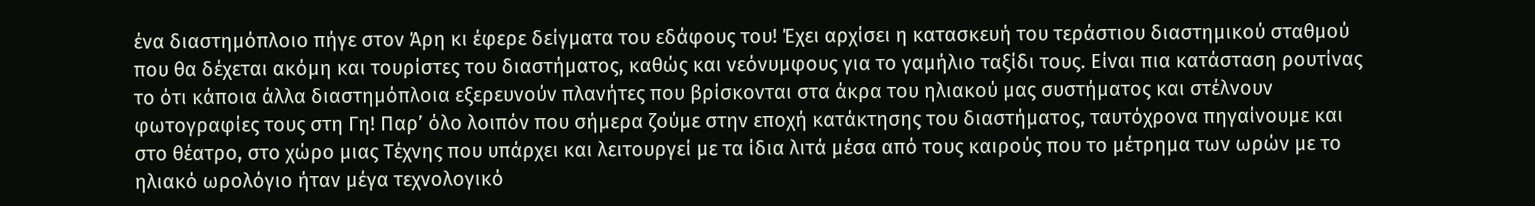ένα διαστημόπλοιο πήγε στον Άρη κι έφερε δείγματα του εδάφους του! Έχει αρχίσει η κατασκευή του τεράστιου διαστημικού σταθμού που θα δέχεται ακόμη και τουρίστες του διαστήματος, καθώς και νεόνυμφους για το γαμήλιο ταξίδι τους. Είναι πια κατάσταση ρουτίνας το ότι κάποια άλλα διαστημόπλοια εξερευνούν πλανήτες που βρίσκονται στα άκρα του ηλιακού μας συστήματος και στέλνουν φωτογραφίες τους στη Γη! Παρ’ όλο λοιπόν που σήμερα ζούμε στην εποχή κατάκτησης του διαστήματος, ταυτόχρονα πηγαίνουμε και στο θέατρο, στο χώρο μιας Τέχνης που υπάρχει και λειτουργεί με τα ίδια λιτά μέσα από τους καιρούς που το μέτρημα των ωρών με το ηλιακό ωρολόγιο ήταν μέγα τεχνολογικό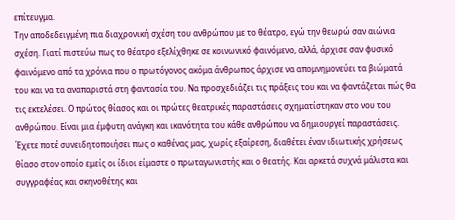επίτευγμα.
Την αποδεδειγμένη πια διαχρονική σχέση του ανθρώπου με το θέατρο, εγώ την θεωρώ σαν αιώνια σχέση. Γιατί πιστεύω πως το θέατρο εξελίχθηκε σε κοινωνικό φαινόμενο, αλλά, άρχισε σαν φυσικό φαινόμενο από τα χρόνια που ο πρωτόγονος ακόμα άνθρωπος άρχισε να απομνημονεύει τα βιώματά του και να τα αναπαριστά στη φαντασία του. Να προσχεδιάζει τις πράξεις του και να φαντάζεται πώς θα τις εκτελέσει. Ο πρώτος θίασος και οι πρώτες θεατρικές παραστάσεις σχηματίστηκαν στο νου του ανθρώπου. Είναι μια έμφυτη ανάγκη και ικανότητα του κάθε ανθρώπου να δημιουργεί παραστάσεις. Έχετε ποτέ συνειδητοποιήσει πως ο καθένας μας, χωρίς εξαίρεση, διαθέτει έναν ιδιωτικής χρήσεως θίασο στον οποίο εμείς οι ίδιοι είμαστε ο πρωταγωνιστής και ο θεατής. Και αρκετά συχνά μάλιστα και συγγραφέας και σκηνοθέτης και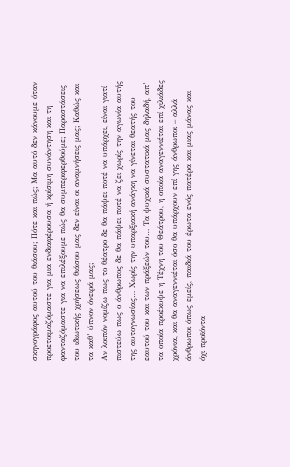σκηνογράφος αυτού του θιάσου; Πότε και πώς; Μα αυτό δεν κάνουμε όταν προετοιμαζόμαστε για μια ενδιαφέρουσα ή κρίσιμη συνάντηση και τη φανταζόμαστε για να επιλέξουμε πώς θα συμπεριφερθούμε; Παραστάσεις του ιδιωτικής χρήσεως θιάσου μας δεν είναι οι αναμνήσεις μας; Καθώς και τα καθ’ ύπνον όνειρά μας;
Αν λοιπόν νομίζω πως το θέατρο δε θα πάψει ποτέ να υπάρχει, είναι γιατί πιστεύω πως ο άνθρωπος δε θα πάψει ποτέ να ζει χωρίς την αγωνία αυτής της αυτογνωσίας… Χωρίς την υπαρξιακή ανάγκη να γίνεται θεατής του εαυτού του και των πράξεών του… Τα ψυχικά συστατικά μας δηλαδή, απ’ τα οποία προέκυψε η Τέχνη του Θεάτρου, η οποία αναγεννιέται επί χιλιάδες χρόνια, και θα αναγεννιέται όσο θα υπάρχουν επί γης άνθρωποι – αλλά άνθρωποι όπως εμείς, παιδιά του έρωτα ενός πατέρα και μιας μάνας και όχι προϊόντα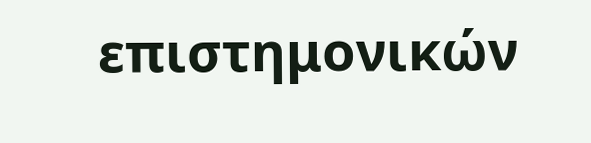επιστημονικών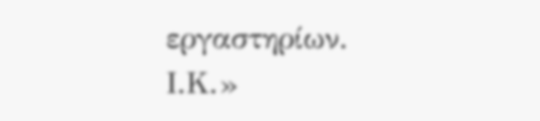εργαστηρίων.
Ι.Κ.»